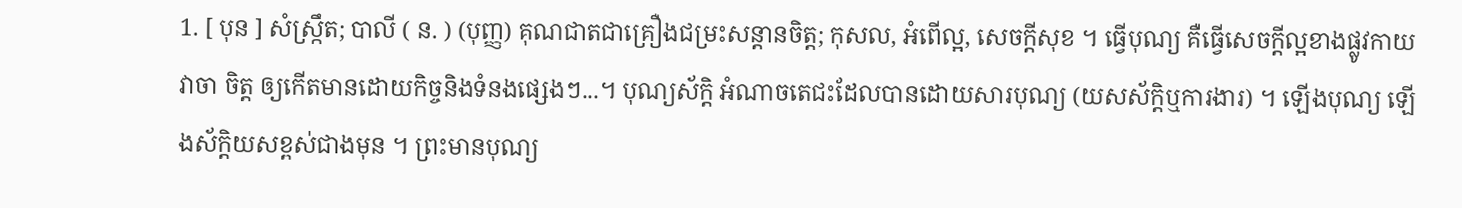1. [ បុន ] សំស្ក្រឹត; បាលី ( ន. ) (បុញ្ញ) គុណជាតជាគ្រឿងជម្រះសន្ដានចិត្ត; កុសល, អំពើល្អ, សេចក្ដីសុខ ។ ធ្វើបុណ្យ គឺធ្វើសេចក្ដីល្អខាងផ្លូវកាយ វាចា ចិត្ត ឲ្យកើតមានដោយកិច្ចនិងទំនងផ្សេងៗ...។ បុណ្យស័ក្តិ អំណាចតេជះដែលបានដោយសារបុណ្យ (យសស័ក្តិឬការងារ) ។ ឡើងបុណ្យ ឡើងស័ក្តិយសខ្ពស់ជាងមុន ។ ព្រះមានបុណ្យ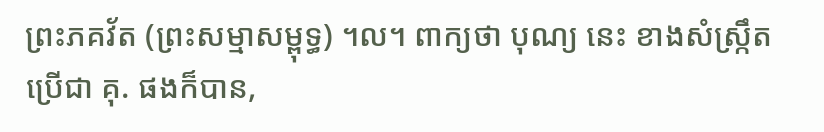ព្រះភគវ័ត (ព្រះសម្មាសម្ពុទ្ធ) ។ល។ ពាក្យថា បុណ្យ នេះ ខាងសំស្រ្កឹត ប្រើជា គុ. ផងក៏បាន,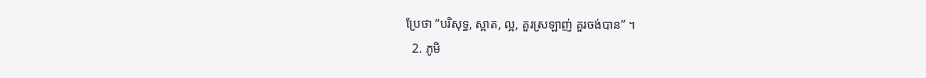ប្រែថា “បរិសុទ្ធ, ស្អាត, ល្អ, គួរស្រឡាញ់ គួរចង់បាន” ។
  2. ភូមិ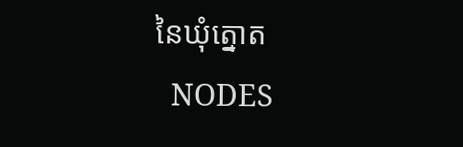នៃឃុំត្នោត
  NODES